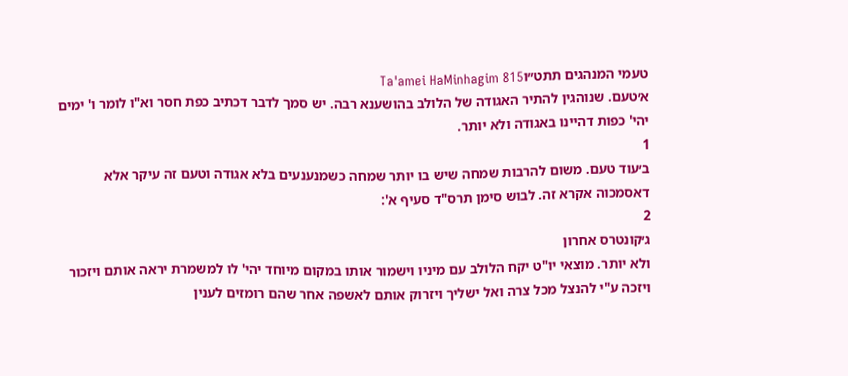טעמי המנהגים תתט״וTa'amei HaMinhagim 815
א׳טעם. שנוהגין להתיר האגודה של הלולב בהושענא רבה. יש סמך לדבר דכתיב כפת חסר וא"ו לומר ו' ימים יהי' כפות דהיינו באגודה ולא יותר.
1
ב׳עוד טעם. משום להרבות שמחה שיש בו יותר שמחה כשמנענעים בלא אגודה וטעם זה עיקר אלא דאסמכוה אקרא זה. לבוש סימן תרס"ד סעיף א':
2
ג׳קונטרס אחרון
ולא יותר. מוצאי יו"ט יקח הלולב עם מיניו וישמור אותו במקום מיוחד יהי' לו למשמרת יראה אותם ויזכור ויזכה ע"י להנצל מכל צרה ואל ישליך ויזרוק אותם לאשפה אחר שהם רומזים לענין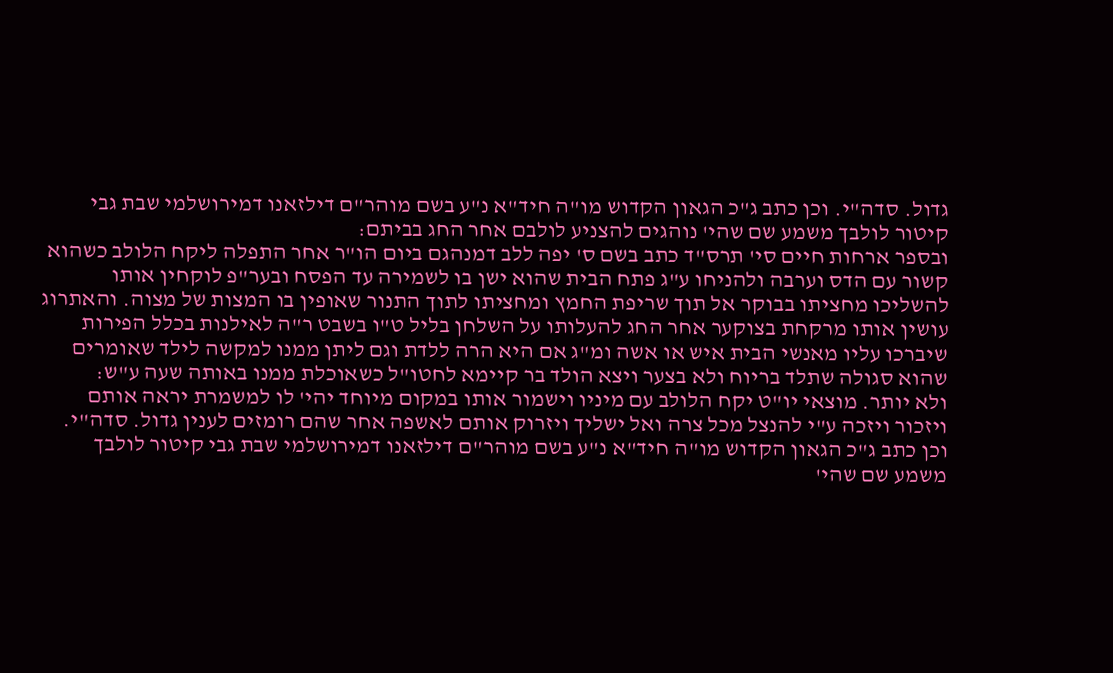גדול. סדה"י. וכן כתב ג"כ הגאון הקדוש מו"ה חיד"א נ"ע בשם מוהר"ם דילזאנו דמירושלמי שבת גבי קיטור לולבך משמע שם שהי' נוהגים להצניע לולבם אחר החג בביתם:
ובספר ארחות חיים סי' תרס"ד כתב בשם ס' יפה ללב דמנהגם ביום הו"ר אחר התפלה ליקח הלולב כשהוא קשור עם הדס וערבה ולהניחו ע"ג פתח הבית שהוא ישן בו לשמירה עד הפסח ובער"פ לוקחין אותו להשליכו מחציתו בבוקר אל תוך שריפת החמץ ומחציתו לתוך התנור שאופין בו המצות של מצוה. והאתרוג עושין אותו מרקחת בצוקער אחר החג להעלותו על השלחן בליל ט"ו בשבט ר"ה לאילנות בכלל הפירות שיברכו עליו מאנשי הבית איש או אשה ומ"ג אם היא הרה ללדת וגם ליתן ממנו למקשה לילד שאומרים שהוא סגולה שתלד בריוח ולא בצער ויצא הולד בר קיימא לחטו"ל כשאוכלת ממנו באותה שעה ע"ש:
ולא יותר. מוצאי יו"ט יקח הלולב עם מיניו וישמור אותו במקום מיוחד יהי' לו למשמרת יראה אותם ויזכור ויזכה ע"י להנצל מכל צרה ואל ישליך ויזרוק אותם לאשפה אחר שהם רומזים לענין גדול. סדה"י. וכן כתב ג"כ הגאון הקדוש מו"ה חיד"א נ"ע בשם מוהר"ם דילזאנו דמירושלמי שבת גבי קיטור לולבך משמע שם שהי'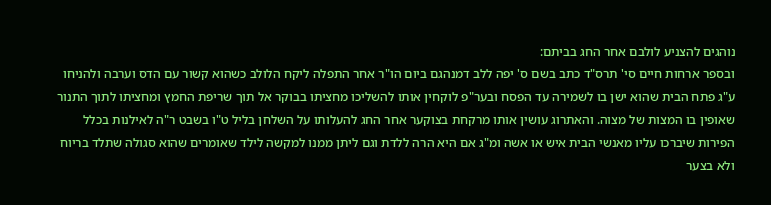נוהגים להצניע לולבם אחר החג בביתם:
ובספר ארחות חיים סי' תרס"ד כתב בשם ס' יפה ללב דמנהגם ביום הו"ר אחר התפלה ליקח הלולב כשהוא קשור עם הדס וערבה ולהניחו ע"ג פתח הבית שהוא ישן בו לשמירה עד הפסח ובער"פ לוקחין אותו להשליכו מחציתו בבוקר אל תוך שריפת החמץ ומחציתו לתוך התנור שאופין בו המצות של מצוה. והאתרוג עושין אותו מרקחת בצוקער אחר החג להעלותו על השלחן בליל ט"ו בשבט ר"ה לאילנות בכלל הפירות שיברכו עליו מאנשי הבית איש או אשה ומ"ג אם היא הרה ללדת וגם ליתן ממנו למקשה לילד שאומרים שהוא סגולה שתלד בריוח ולא בצער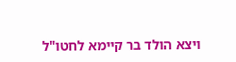ויצא הולד בר קיימא לחטו"ל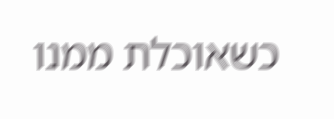כשאוכלת ממנו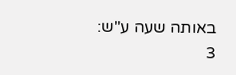באותה שעה ע"ש:
3